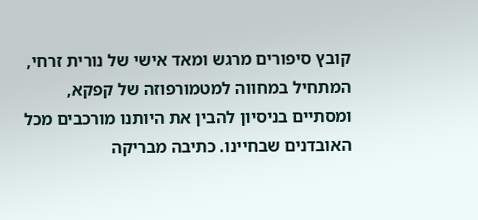קובץ סיפורים מרגש ומאד אישי של נורית זרחי, המתחיל במחווה למטמורפוזה של קפקא, ומסתיים בניסיון להבין את היותנו מורכבים מכל האובדנים שבחיינו. כתיבה מבריקה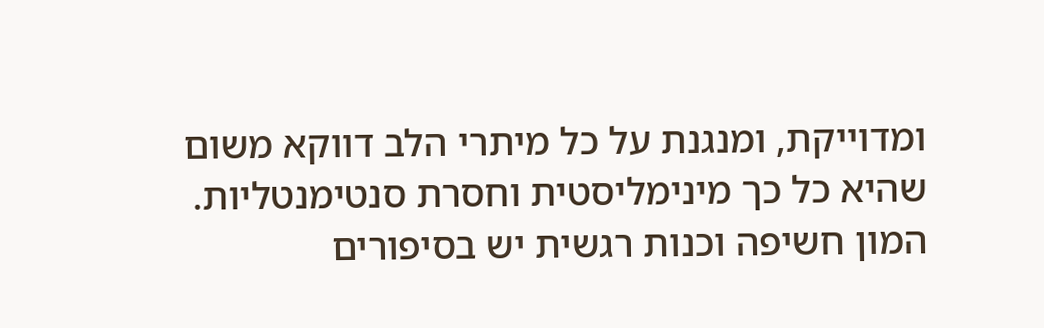ומדוייקת, ומנגנת על כל מיתרי הלב דווקא משום שהיא כל כך מינימליסטית וחסרת סנטימנטליות. המון חשיפה וכנות רגשית יש בסיפורים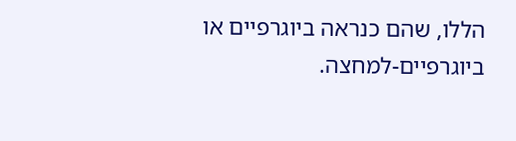הללו, שהם כנראה ביוגרפיים או ביוגרפיים-למחצה.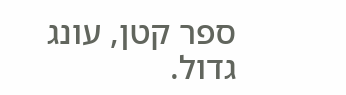ספר קטן, עונג גדול.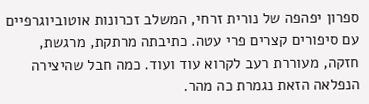ספרון יפהפה של נורית זרחי, המשלב זכרונות אוטוביוגרפיים עם סיפורים קצרים פרי עטה. כתיבתה מרתקת, מרגשת, חזקה, מעוררת רעב לקרוא עוד ועוד. כמה חבל שהיצירה הנפלאה הזאת נגמרת כה מהר.